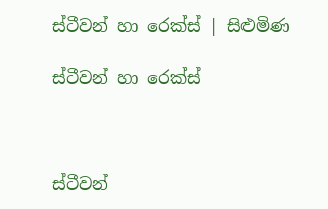ස්ටීවන් හා රෙක්ස් | සිළුමිණ

ස්ටීවන් හා රෙක්ස්



ස්ටීවන්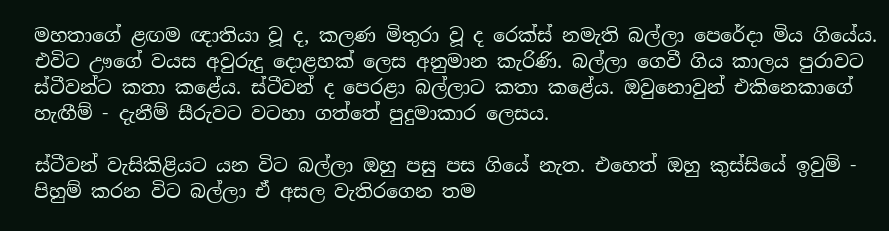මහතාගේ ළඟම ඥාතියා වූ ද, කලණ මිතුරා වූ ද රෙක්ස් නමැති බල්ලා පෙරේදා මිය ගියේය. එවිට ඌගේ වයස අවුරුදු දොළහක් ලෙස අනුමාන කැරිණි. බල්ලා ගෙවී ගිය කාලය පුරාවට ස්ටීවන්ට කතා කළේය. ස්ටීවන් ද පෙරළා බල්ලාට කතා කළේය. ඔවුනොවුන් එකිනෙකාගේ හැඟීම් - දැනීම් සීරුවට වටහා ගත්තේ පුදුමාකාර ලෙසය.

ස්ටීවන් වැසිකිළියට යන විට බල්ලා ඔහු පසු පස ගියේ නැත. එහෙත් ඔහු කුස්සියේ ඉවුම් - පිහුම් කරන විට බල්ලා ඒ අසල වැතිරගෙන තම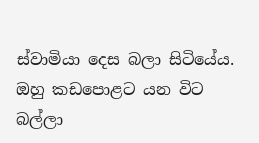ස්වාමියා දෙස බලා සිටියේය. ඔහු කඩපොළට යන විට බල්ලා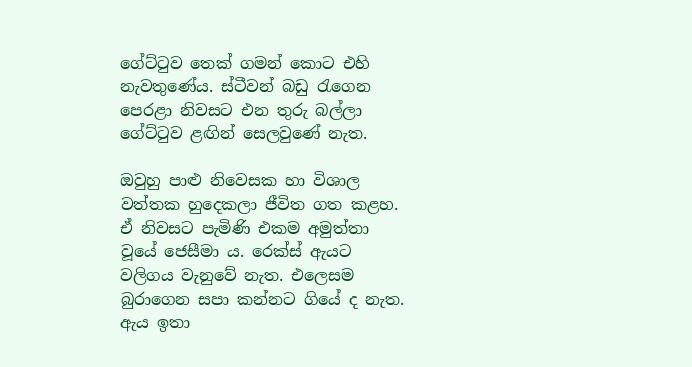ගේට්ටුව තෙක් ගමන් කොට එහි නැවතුණේය. ස්ටීවන් බඩු රැගෙන පෙරළා නිවසට එන තුරු බල්ලා ගේට්ටුව ළඟින් සෙලවුණේ නැත.

ඔවුහු පාළු නිවෙසක හා විශාල වත්තක හුදෙකලා ජීවිත ගත කළහ. ඒ නිවසට පැමිණි එකම අමුත්තා වූයේ ජෙසීමා ය. රෙක්ස් ඇයට වලිගය වැනුවේ නැත. එලෙසම බුරාගෙන සපා කන්නට ගියේ ද නැත. ඇය ඉතා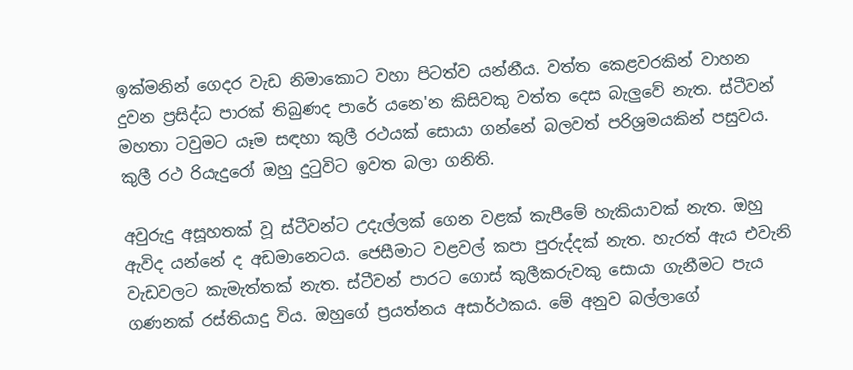ඉක්මනින් ගෙදර වැඩ නිමාකොට වහා පිටත්ව යන්නීය. වත්ත කෙළවරකින් වාහන දුවන ප්‍රසිද්ධ පාරක් තිබුණද පාරේ යනෙ'න කිසිවකු වත්ත දෙස බැලුවේ නැත. ස්ටීවන් මහතා ටවුමට යෑම සඳහා කුලී රථයක් සොයා ගන්නේ බලවත් පරිශ්‍රමයකින් පසුවය. කුලී රථ රියැදුරෝ ඔහු දුටුවිට ඉවත බලා ගනිති.

අවුරුදු අසූහතක් වූ ස්ටීවන්ට උදැල්ලක් ගෙන වළක් කැපීමේ හැකියාවක් නැත. ඔහු ඇවිද යන්නේ ද අඩමානෙටය. ජෙසීමාට වළවල් කපා පුරුද්දක් නැත. හැරත් ඇය එවැනි වැඩවලට කැමැත්තක් නැත. ස්ටීවන් පාරට ගොස් කුලීකරුවකු සොයා ගැනීමට පැය ගණනක් රස්තියාදු විය. ඔහුගේ ප්‍රයත්නය අසාර්ථකය. මේ අනුව බල්ලාගේ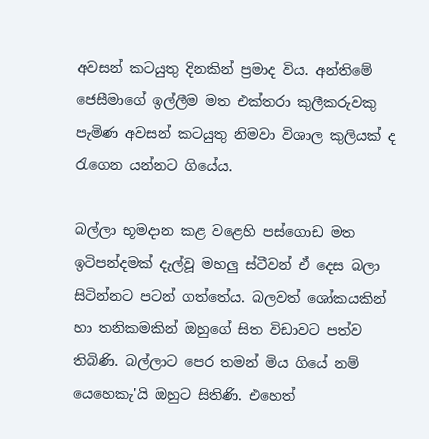අවසන් කටයුතු දිනකින් ප්‍රමාද විය. අන්තිමේ ජෙසීමාගේ ඉල්ලීම මත එක්තරා කුලීකරුවකු පැමිණ අවසන් කටයුතු නිමවා විශාල කුලියක් ද රැගෙන යන්නට ගියේය.

බල්ලා භූමදාන කළ වළෙහි පස්ගොඩ මත ඉටිපන්දමක් දැල්වූ මහලු ස්ටීවන් ඒ දෙස බලා සිටින්නට පටන් ගත්තේය. බලවත් ශෝකයකින් හා තනිකමකින් ඔහුගේ සිත විඩාවට පත්ව තිබිණි. බල්ලාට පෙර තමන් මිය ගියේ නම් යෙහෙකැ'යි ඔහුට සිතිණි. එහෙත්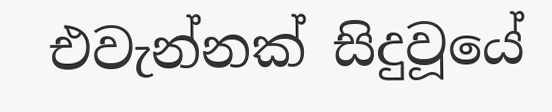එවැන්නක් සිදුවූයේ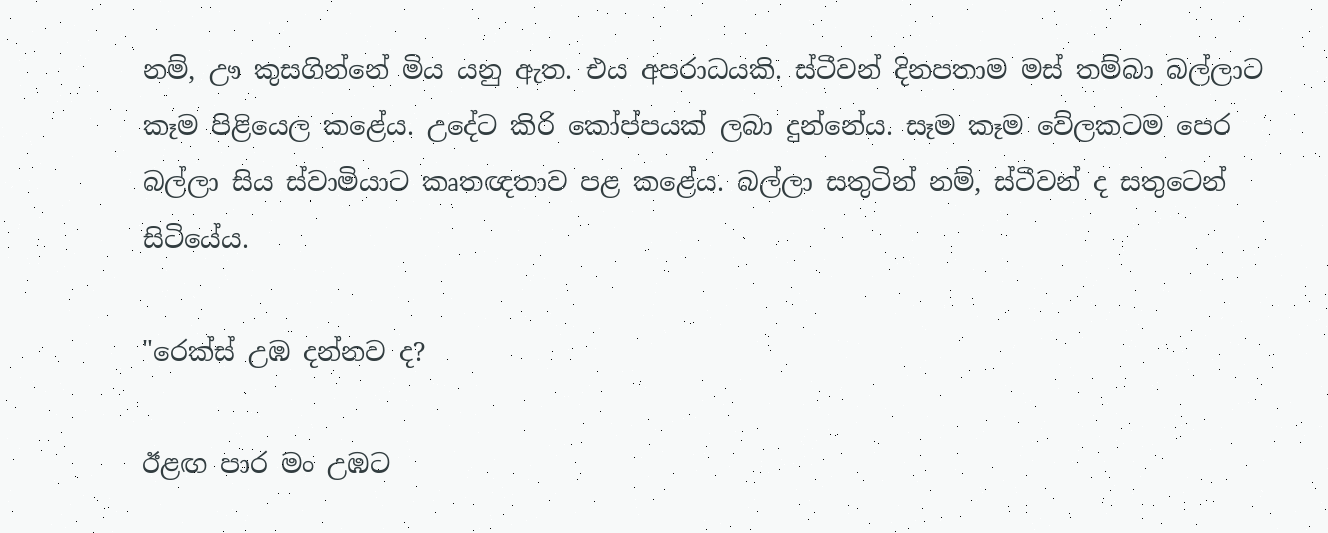නම්, ඌ කුසගින්නේ මිය යනු ඇත. එය අපරාධයකි. ස්ටීවන් දිනපතාම මස් තම්බා බල්ලාට කෑම පිළියෙල කළේය. උදේට කිරි කෝප්පයක් ලබා දුන්නේය. සෑම කෑම වේලකටම පෙර බල්ලා සිය ස්වාමියාට කෘතඥතාව පළ කළේය. බල්ලා සතුටින් නම්, ස්ටීවන් ද සතුටෙන් සිටියේය.

"රෙක්ස් උඹ දන්නව ද?

ඊළඟ පාර මං උඹට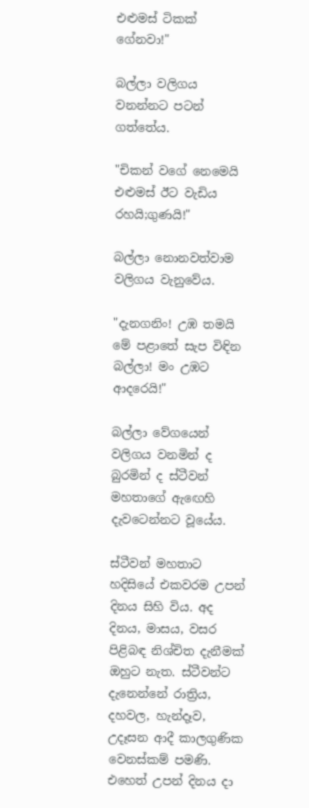එළුමස් ටිකක් ගේනවා!"

බල්ලා වලිගය වනන්නට පටන් ගත්තේය.

"චිකන් වගේ නෙමෙයි එළුමස් ඊට වැඩිය රහයි;ගුණයි!"

බල්ලා නොනවත්වාම වලිගය වැනුවේය.

"දැනගනිං! උඹ තමයි මේ පළාතේ සැප විඳින බල්ලා! මං උඹට ආදරෙයි!"

බල්ලා වේගයෙන් වලිගය වනමින් ද බුරමින් ද ස්ටීවන් මහතාගේ ඇඟෙහි දැවටෙන්නට වූයේය.

ස්ටීවන් මහතාට හදිසියේ එකවරම උපන් දිනය සිහි විය. අද දිනය, මාසය, වසර පිළිබඳ නිශ්චිත දැනීමක් ඔහුට නැත. ස්ටීවන්ට දැනෙන්නේ රාත්‍රිය, දහවල, හැන්දෑව, උදෑසන ආදී කාලගුණික වෙනස්කම් පමණි. එහෙත් උපන් දිනය දා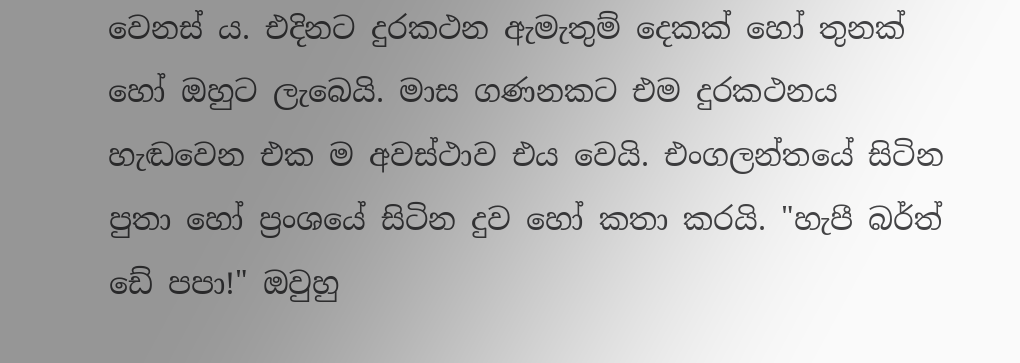වෙනස් ය. එදිනට දුරකථන ඇමැතුම් දෙකක් හෝ තුනක් හෝ ඔහුට ලැබෙයි. මාස ගණනකට එම දුරකථනය හැඬවෙන එක ම අවස්ථාව එය වෙයි. එංගලන්තයේ සිටින පුතා හෝ ප්‍රංශයේ සිටින දුව හෝ කතා කරයි. "හැපී බර්ත් ඩේ පපා!" ඔවුහු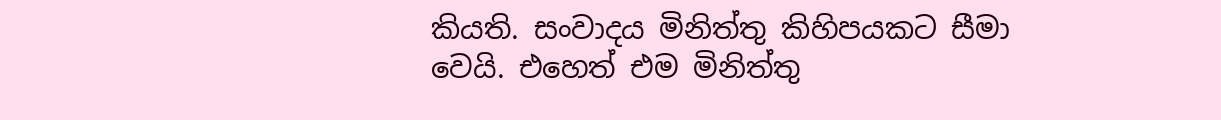කියති. සංවාදය මිනිත්තු කිහිපයකට සීමා වෙයි. එහෙත් එම මිනිත්තු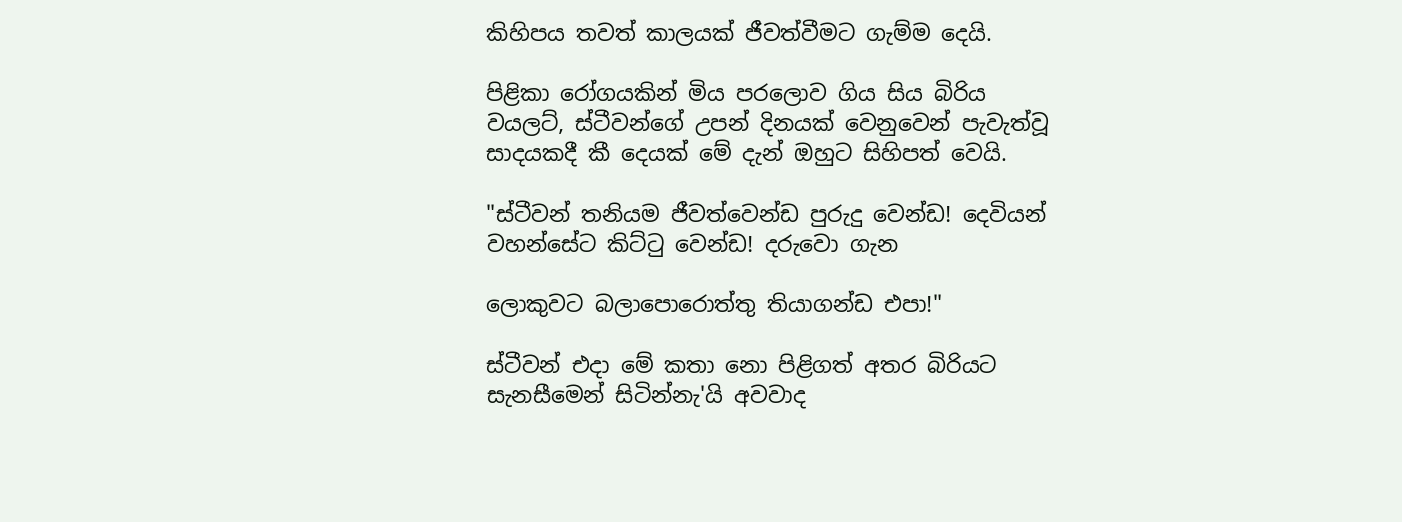කිහිපය තවත් කාලයක් ජීවත්වීමට ගැම්ම දෙයි.

පිළිකා රෝගයකින් මිය පරලොව ගිය සිය බිරිය වයලට්, ස්ටීවන්ගේ උපන් දිනයක් වෙනුවෙන් පැවැත්වූ සාදයකදී කී දෙයක් මේ දැන් ඔහුට සිහිපත් වෙයි.

"ස්ටීවන් තනියම ජීවත්වෙන්ඩ පුරුදු වෙන්ඩ! දෙවියන් වහන්සේට කිට්ටු වෙන්ඩ! දරුවො ගැන

ලොකුවට බලාපොරොත්තු තියාගන්ඩ එපා!"

ස්ටීවන් එදා මේ කතා නො පිළිගත් අතර බිරියට සැනසීමෙන් සිටින්නැ'යි අවවාද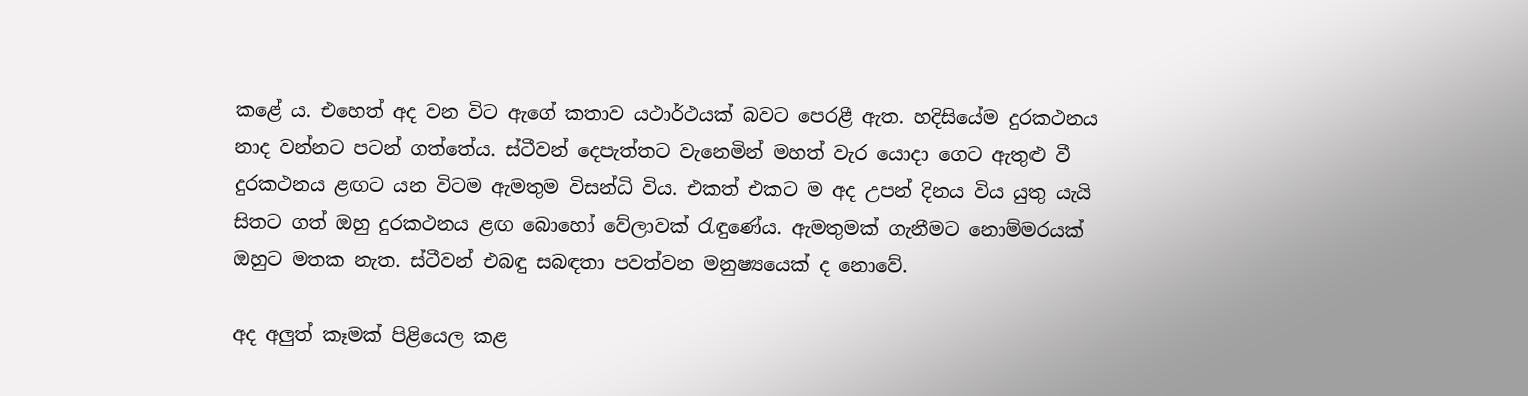කළේ ය. එහෙත් අද වන විට ඇගේ කතාව යථාර්ථයක් බවට පෙරළී ඇත. හදිසියේම දුරකථනය නාද වන්නට පටන් ගත්තේය. ස්ටීවන් දෙපැත්තට වැනෙමින් මහත් වැර යොදා ගෙට ඇතුළු වී දුරකථනය ළඟට යන විටම ඇමතුම විසන්ධි විය. එකත් එකට ම අද උපන් දිනය විය යුතු යැයි සිතට ගත් ඔහු දුරකථනය ළඟ බොහෝ වේලාවක් රැඳුණේය. ඇමතුමක් ගැනීමට නොම්මරයක් ඔහුට මතක නැත. ස්ටීවන් එබඳු සබඳතා පවත්වන මනුෂ්‍යයෙක් ද නොවේ.

අද අලුත් කෑමක් පිළියෙල කළ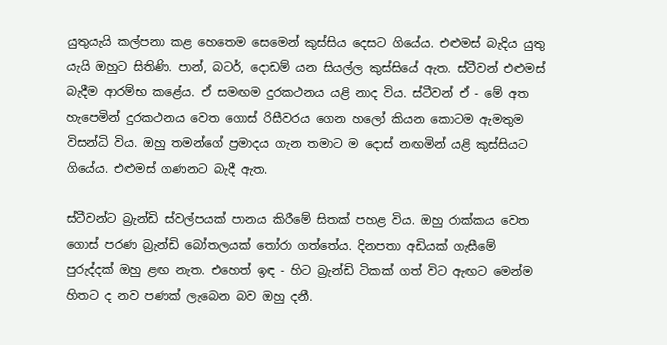යුතුයැයි කල්පනා කළ හෙතෙම සෙමෙන් කුස්සිය දෙසට ගියේය. එළුමස් බැදිය යුතු යැයි ඔහුට සිතිණි. පාන්, බටර්, දොඩම් යන සියල්ල කුස්සියේ ඇත. ස්ටීවන් එළුමස් බැදීම ආරම්භ කළේය. ඒ සමඟම දුරකථනය යළි නාද විය. ස්ටීවන් ඒ - මේ අත හැපෙමින් දුරකථනය වෙත ගොස් රිසීවරය ගෙන හලෝ කියන කොටම ඇමතුම විසන්ධි විය. ඔහු තමන්ගේ ප්‍රමාදය ගැන තමාට ම දොස් නඟමින් යළි කුස්සියට ගියේය. එළුමස් ගණනට බැදී ඇත.

ස්ටීවන්ට බ්‍රැන්ඩි ස්වල්පයක් පානය කිරීමේ සිතක් පහළ විය. ඔහු රාක්කය වෙත ගොස් පරණ බ්‍රැන්ඩි බෝතලයක් තෝරා ගත්තේය. දිනපතා අඩියක් ගැසීමේ පුරුද්දක් ඔහු ළඟ නැත. එහෙත් ඉඳ - හිට බ්‍රැන්ඩි ටිකක් ගත් විට ඇඟට මෙන්ම හිතට ද නව පණක් ලැබෙන බව ඔහු දනී.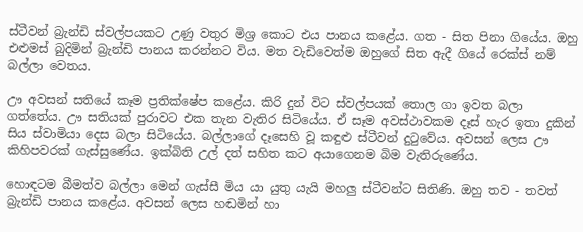ස්ටීවන් බ්‍රැන්ඩි ස්වල්පයකට උණු වතුර මිශ්‍ර කොට එය පානය කළේය. ගත - සිත පිනා ගියේය. ඔහු එළුමස් බුදිමින් බ්‍රැන්ඩි පානය කරන්නට විය. මත වැඩිවෙත්ම ඔහුගේ සිත ඇදී ගියේ රෙක්ස් නම් බල්ලා වෙතය.

ඌ අවසන් සතියේ කෑම ප්‍රතික්ෂේප කළේය. කිරි දුන් විට ස්වල්පයක් තොල ගා ඉවත බලා ගත්තේය. ඌ සතියක් පුරාවට එක තැන වැතිර සිටියේය. ඒ සෑම අවස්ථාවකම දෑස් හැර ඉතා දුකින් සිය ස්වාමියා දෙස බලා සිටියේය. බල්ලාගේ දෑසෙහි වූ කඳුළු ස්ටීවන් දුටුවේය. අවසන් ලෙස ඌ කිහිපවරක් ගැස්සුණේය. ඉක්බිති උල් දත් සහිත කට අයාගෙනම බිම වැතිරුණේය.

හොඳටම බීමත්ව බල්ලා මෙන් ගැස්සී මිය යා යුතු යැයි මහලු ස්ටීවන්ට සිතිණි. ඔහු තව - තවත් බ්‍රැන්ඩි පානය කළේය. අවසන් ලෙස හඬමින් හා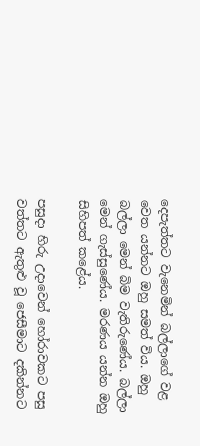දෙපැත්තට වැනෙමින් බල්ලාගේ වළ වෙත යන්නට ඔහු සමත් විය. ඔහු බල්ලා මෙන් බිම වැතිරුණේය. බල්ලා මෙන් ගැස්සුණේය. මරණය යන්න ඔහු සිහිපත් කළේය.

පසුදා හිරු උදාවෙන් හෝරාවකට පසු වත්තට ඇතුළු වූ ජෙසීමාට දකින්නට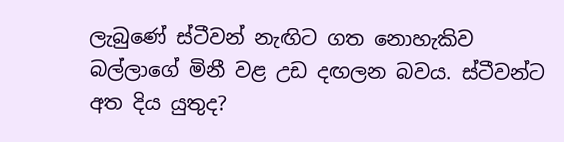ලැබුණේ ස්ටීවන් නැඟිට ගත නොහැකිව බල්ලාගේ මිනී වළ උඩ දඟලන බවය. ස්ටීවන්ට අත දිය යුතුද?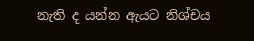නැති ද යන්න ඇයට නිශ්චය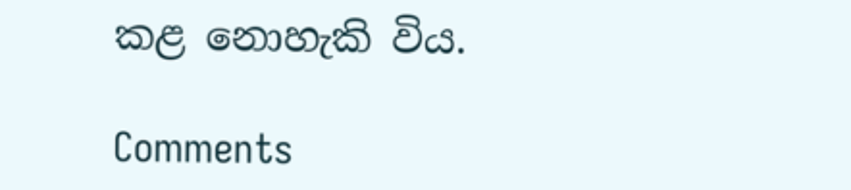කළ නොහැකි විය.

Comments